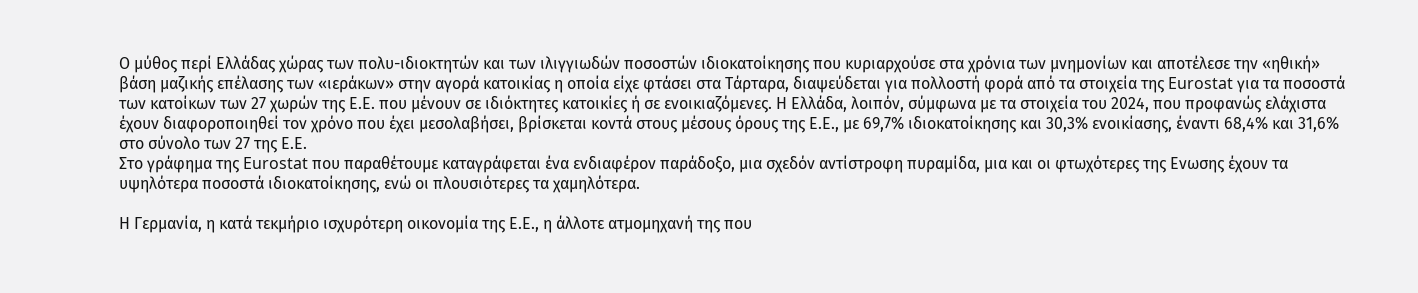Ο μύθος περί Ελλάδας χώρας των πολυ-ιδιοκτητών και των ιλιγγιωδών ποσοστών ιδιοκατοίκησης που κυριαρχούσε στα χρόνια των μνημονίων και αποτέλεσε την «ηθική» βάση μαζικής επέλασης των «ιεράκων» στην αγορά κατοικίας η οποία είχε φτάσει στα Τάρταρα, διαψεύδεται για πολλοστή φορά από τα στοιχεία της Eurostat για τα ποσοστά των κατοίκων των 27 χωρών της Ε.Ε. που μένουν σε ιδιόκτητες κατοικίες ή σε ενοικιαζόμενες. Η Ελλάδα, λοιπόν, σύμφωνα με τα στοιχεία του 2024, που προφανώς ελάχιστα έχουν διαφοροποιηθεί τον χρόνο που έχει μεσολαβήσει, βρίσκεται κοντά στους μέσους όρους της Ε.Ε., με 69,7% ιδιοκατοίκησης και 30,3% ενοικίασης, έναντι 68,4% και 31,6% στο σύνολο των 27 της Ε.Ε.
Στο γράφημα της Eurostat που παραθέτουμε καταγράφεται ένα ενδιαφέρον παράδοξο, μια σχεδόν αντίστροφη πυραμίδα, μια και οι φτωχότερες της Ενωσης έχουν τα υψηλότερα ποσοστά ιδιοκατοίκησης, ενώ οι πλουσιότερες τα χαμηλότερα.

Η Γερμανία, η κατά τεκμήριο ισχυρότερη οικονομία της Ε.Ε., η άλλοτε ατμομηχανή της που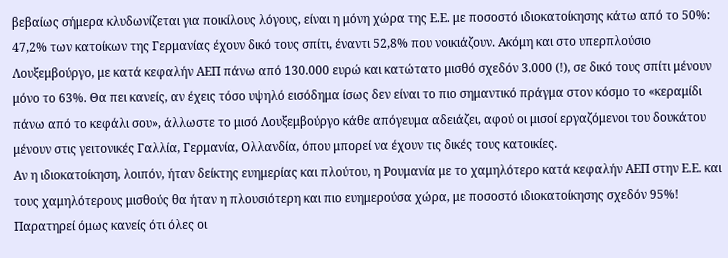βεβαίως σήμερα κλυδωνίζεται για ποικίλους λόγους, είναι η μόνη χώρα της Ε.Ε. με ποσοστό ιδιοκατοίκησης κάτω από το 50%: 47,2% των κατοίκων της Γερμανίας έχουν δικό τους σπίτι, έναντι 52,8% που νοικιάζουν. Ακόμη και στο υπερπλούσιο Λουξεμβούργο, με κατά κεφαλήν ΑΕΠ πάνω από 130.000 ευρώ και κατώτατο μισθό σχεδόν 3.000 (!), σε δικό τους σπίτι μένουν μόνο το 63%. Θα πει κανείς, αν έχεις τόσο υψηλό εισόδημα ίσως δεν είναι το πιο σημαντικό πράγμα στον κόσμο το «κεραμίδι πάνω από το κεφάλι σου», άλλωστε το μισό Λουξεμβούργο κάθε απόγευμα αδειάζει, αφού οι μισοί εργαζόμενοι του δουκάτου μένουν στις γειτονικές Γαλλία, Γερμανία, Ολλανδία, όπου μπορεί να έχουν τις δικές τους κατοικίες.
Αν η ιδιοκατοίκηση, λοιπόν, ήταν δείκτης ευημερίας και πλούτου, η Ρουμανία με το χαμηλότερο κατά κεφαλήν ΑΕΠ στην Ε.Ε. και τους χαμηλότερους μισθούς θα ήταν η πλουσιότερη και πιο ευημερούσα χώρα, με ποσοστό ιδιοκατοίκησης σχεδόν 95%! Παρατηρεί όμως κανείς ότι όλες οι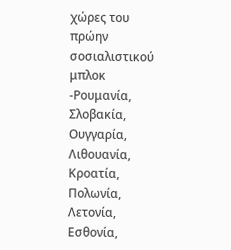χώρες του πρώην σοσιαλιστικού μπλοκ -Ρουμανία, Σλοβακία, Ουγγαρία, Λιθουανία, Κροατία, Πολωνία, Λετονία, Εσθονία,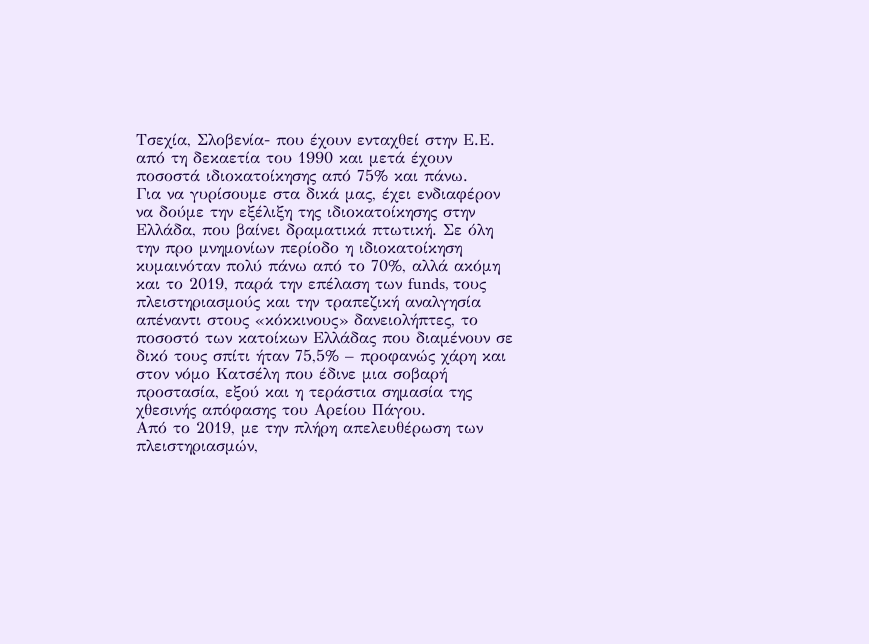Τσεχία, Σλοβενία- που έχουν ενταχθεί στην Ε.Ε. από τη δεκαετία του 1990 και μετά έχουν ποσοστά ιδιοκατοίκησης από 75% και πάνω.
Για να γυρίσουμε στα δικά μας, έχει ενδιαφέρον να δούμε την εξέλιξη της ιδιοκατοίκησης στην Ελλάδα, που βαίνει δραματικά πτωτική. Σε όλη την προ μνημονίων περίοδο η ιδιοκατοίκηση κυμαινόταν πολύ πάνω από το 70%, αλλά ακόμη και το 2019, παρά την επέλαση των funds, τους πλειστηριασμούς και την τραπεζική αναλγησία απέναντι στους «κόκκινους» δανειολήπτες, το ποσοστό των κατοίκων Ελλάδας που διαμένουν σε δικό τους σπίτι ήταν 75,5% – προφανώς χάρη και στον νόμο Κατσέλη που έδινε μια σοβαρή προστασία, εξού και η τεράστια σημασία της χθεσινής απόφασης του Αρείου Πάγου.
Από το 2019, με την πλήρη απελευθέρωση των πλειστηριασμών,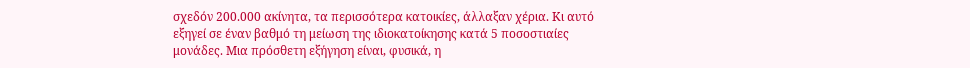σχεδόν 200.000 ακίνητα, τα περισσότερα κατοικίες, άλλαξαν χέρια. Κι αυτό εξηγεί σε έναν βαθμό τη μείωση της ιδιοκατοίκησης κατά 5 ποσοστιαίες μονάδες. Μια πρόσθετη εξήγηση είναι, φυσικά, η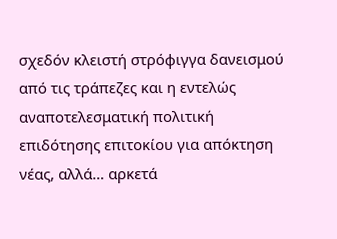σχεδόν κλειστή στρόφιγγα δανεισμού από τις τράπεζες και η εντελώς αναποτελεσματική πολιτική επιδότησης επιτοκίου για απόκτηση νέας, αλλά… αρκετά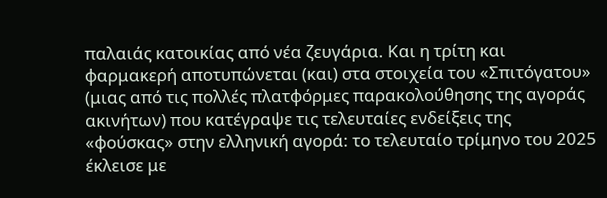παλαιάς κατοικίας από νέα ζευγάρια. Και η τρίτη και φαρμακερή αποτυπώνεται (και) στα στοιχεία του «Σπιτόγατου» (μιας από τις πολλές πλατφόρμες παρακολούθησης της αγοράς ακινήτων) που κατέγραψε τις τελευταίες ενδείξεις της «φούσκας» στην ελληνική αγορά: το τελευταίο τρίμηνο του 2025 έκλεισε με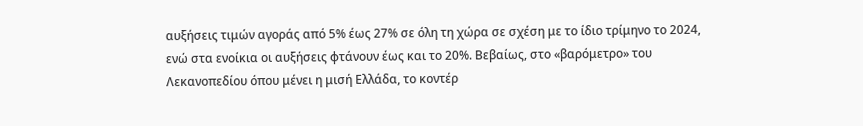αυξήσεις τιμών αγοράς από 5% έως 27% σε όλη τη χώρα σε σχέση με το ίδιο τρίμηνο το 2024, ενώ στα ενοίκια οι αυξήσεις φτάνουν έως και το 20%. Βεβαίως, στο «βαρόμετρο» του Λεκανοπεδίου όπου μένει η μισή Ελλάδα, το κοντέρ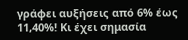γράφει αυξήσεις από 6% έως 11,40%! Κι έχει σημασία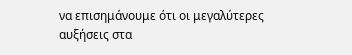να επισημάνουμε ότι οι μεγαλύτερες αυξήσεις στα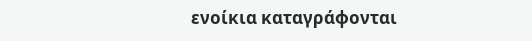ενοίκια καταγράφονται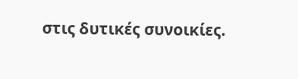στις δυτικές συνοικίες.